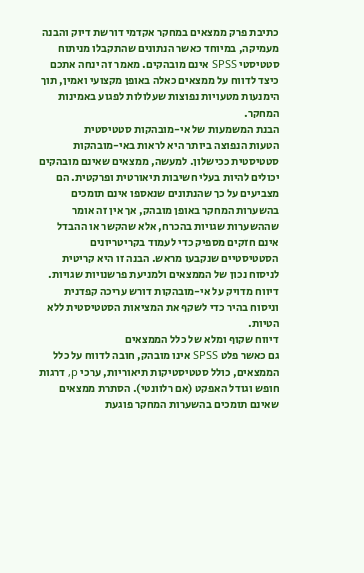כתיבת פרק ממצאים במחקר אקדמי דורשת דיוק והבנה מעמיקה, במיוחד כאשר הנתונים שהתקבלו מניתוח סטטיסטי SPSS אינם מובהקים. מאמר זה ינחה אתכם כיצד לדווח על ממצאים כאלה באופן מקצועי ואמין, תוך הימנעות מטעויות נפוצות שעלולות לפגוע באמינות המחקר.
הבנת המשמעות של אי-מובהקות סטטיסטית
הטעות הנפוצה ביותר היא לראות באי-מובהקות סטטיסטית ככישלון. למעשה, ממצאים שאינם מובהקים יכולים להיות בעלי חשיבות תיאורטית ופרקטית. הם מצביעים על כך שהנתונים שנאספו אינם תומכים בהשערות המחקר באופן מובהק, אך אין זה אומר שההשערות שגויות בהכרח, אלא שהקשר או ההבדל אינם חזקים מספיק כדי לעמוד בקריטריונים הסטטיסטיים שנקבעו מראש. הבנה זו היא קריטית לניסוח נכון של הממצאים ולמניעת פרשנויות שגויות. דיווח מדויק על אי-מובהקות דורש עריכה קפדנית וניסוח בהיר כדי לשקף את המציאות הסטטיסטית ללא הטיות.
דיווח שקוף ומלא של כלל הממצאים
גם כאשר פלט SPSS אינו מובהק, חובה לדווח על כלל הממצאים, כולל סטטיסטיקות תיאוריות, ערכי p, דרגות חופש וגודל האפקט (אם רלוונטי). הסתרת ממצאים שאינם תומכים בהשערות המחקר פוגעת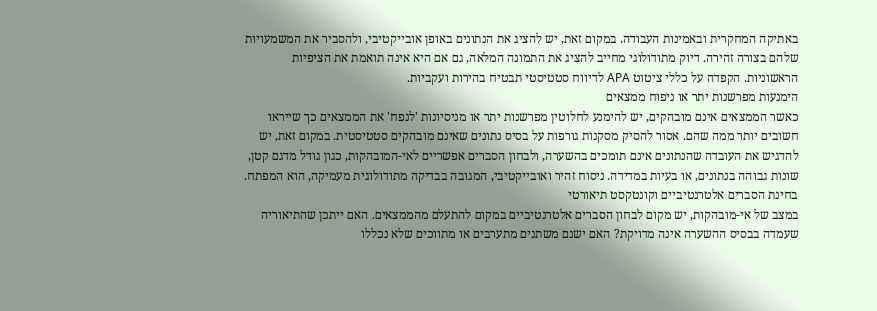באתיקה המחקרית ובאמינות העבודה. במקום זאת, יש להציג את הנתונים באופן אובייקטיבי, ולהסביר את המשמעויות שלהם בצורה זהירה. דיוק מתודולוגי מחייב להציג את התמונה המלאה, גם אם היא אינה תואמת את הציפיות הראשוניות. הקפדה על כללי ציטוט APA לדיווח סטטיסטי תבטיח בהירות ועקביות.
הימנעות מפרשנות יתר או ניפוח ממצאים
כאשר הממצאים אינם מובהקים, יש להימנע לחלוטין מפרשנות יתר או מניסיונות 'לנפח' את הממצאים כך שייראו חשובים יותר ממה שהם. אסור להסיק מסקנות גורפות על בסיס נתונים שאינם מובהקים סטטיסטית. במקום זאת, יש להדגיש את העובדה שהנתונים אינם תומכים בהשערה, ולבחון הסברים אפשריים לאי-המובהקות, כגון גודל מדגם קטן, שונות גבוהה בנתונים, או בעיות במדידה. ניסוח זהיר ואובייקטיבי, המגובה בבדיקה מתודולוגית מעמיקה, הוא המפתח.
בחינת הסברים אלטרנטיביים וקונטקסט תיאורטי
במצב של אי-מובהקות, יש מקום לבחון הסברים אלטרנטיביים במקום להתעלם מהממצאים. האם ייתכן שהתיאוריה שעמדה בבסיס ההשערה אינה מדויקת? האם ישנם משתנים מתערבים או מתווכים שלא נכללו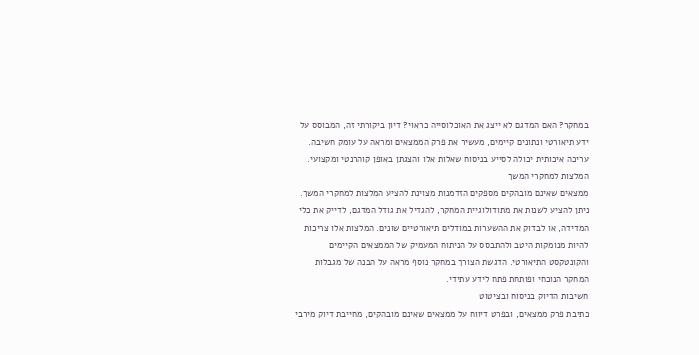במחקר? האם המדגם לא ייצג את האוכלוסייה כראוי? דיון ביקורתי זה, המבוסס על ידע תיאורטי ונתונים קיימים, מעשיר את פרק הממצאים ומראה על עומק חשיבה. עריכה איכותית יכולה לסייע בניסוח שאלות אלו והצגתן באופן קוהרנטי ומקצועי.
המלצות למחקרי המשך
ממצאים שאינם מובהקים מספקים הזדמנות מצוינת להציע המלצות למחקרי המשך. ניתן להציע לשנות את מתודולוגיית המחקר, להגדיל את גודל המדגם, לדייק את כלי המדידה, או לבדוק את ההשערות במודלים תיאורטיים שונים. המלצות אלו צריכות להיות מנומקות היטב ולהתבסס על הניתוח המעמיק של הממצאים הקיימים והקונטקסט התיאורטי. הדגשת הצורך במחקר נוסף מראה על הבנה של מגבלות המחקר הנוכחי ופותחת פתח לידע עתידי.
חשיבות הדיוק בניסוח ובציטוט
כתיבת פרק ממצאים, ובפרט דיווח על ממצאים שאינם מובהקים, מחייבת דיוק מירבי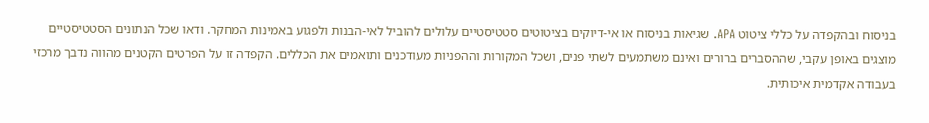בניסוח ובהקפדה על כללי ציטוט APA. שגיאות בניסוח או אי-דיוקים בציטוטים סטטיסטיים עלולים להוביל לאי-הבנות ולפגוע באמינות המחקר. ודאו שכל הנתונים הסטטיסטיים מוצגים באופן עקבי, שההסברים ברורים ואינם משתמעים לשתי פנים, ושכל המקורות וההפניות מעודכנים ותואמים את הכללים. הקפדה זו על הפרטים הקטנים מהווה נדבך מרכזי בעבודה אקדמית איכותית.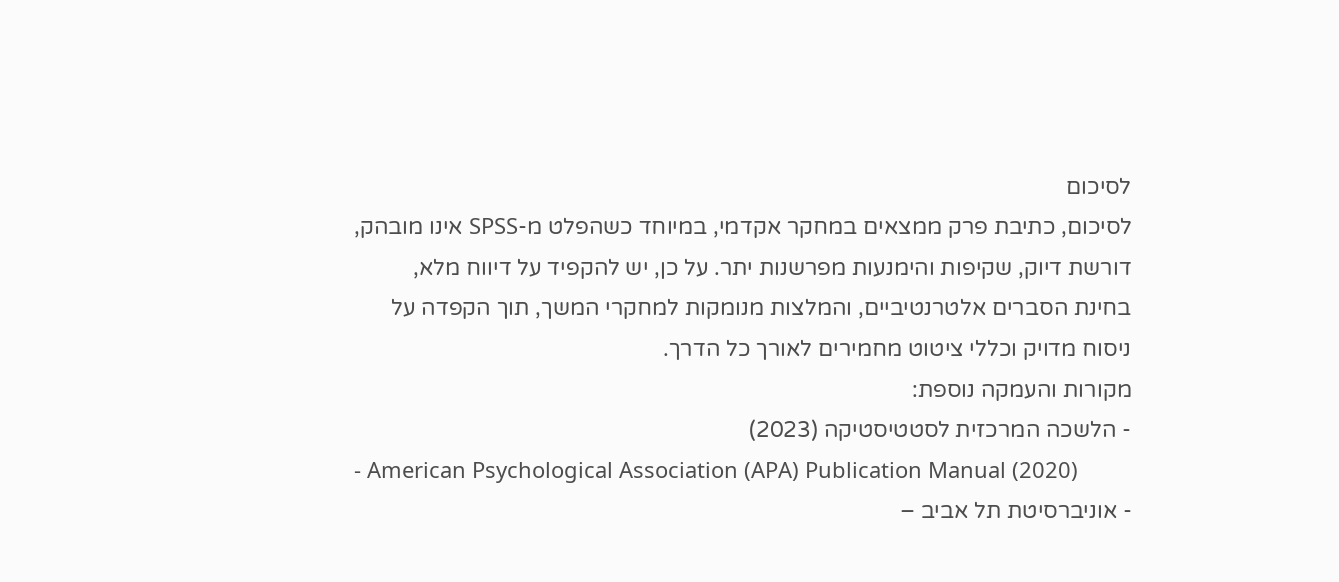לסיכום
לסיכום, כתיבת פרק ממצאים במחקר אקדמי, במיוחד כשהפלט מ-SPSS אינו מובהק, דורשת דיוק, שקיפות והימנעות מפרשנות יתר. על כן, יש להקפיד על דיווח מלא, בחינת הסברים אלטרנטיביים, והמלצות מנומקות למחקרי המשך, תוך הקפדה על ניסוח מדויק וכללי ציטוט מחמירים לאורך כל הדרך.
מקורות והעמקה נוספת:
- הלשכה המרכזית לסטטיסטיקה (2023)
- American Psychological Association (APA) Publication Manual (2020)
- אוניברסיטת תל אביב –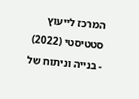המרכז לייעוץ סטטיסטי (2022)
- בנייה וניתוח של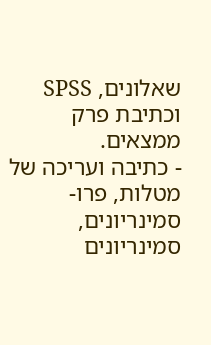שאלונים, SPSS וכתיבת פרק ממצאים.
- כתיבה ועריכה של מטלות, פרו-סמינריונים, סמינריונים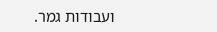ועבודות גמר.